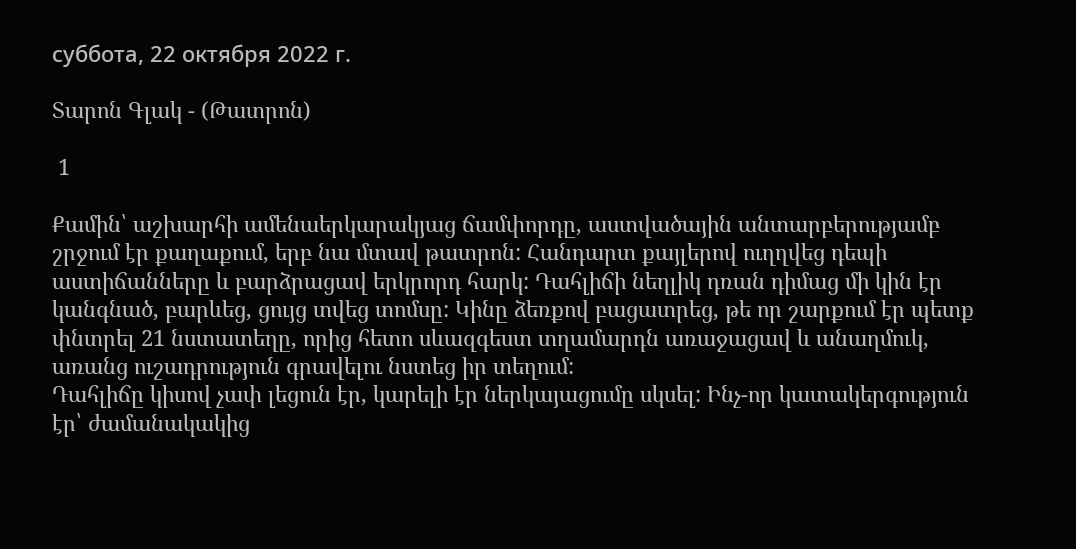суббота, 22 октября 2022 г.

Տարոն Գլակ - (Թատրոն)

 1

Քամին՝ աշխարհի ամենաերկարակյաց ճամփորդը, աստվածային անտարբերությամբ շրջում էր քաղաքում, երբ նա մտավ թատրոն: Հանդարտ քայլերով ուղղվեց դեպի աստիճանները և բարձրացավ երկրորդ հարկ: Դահլիճի նեղլիկ դռան դիմաց մի կին էր կանգնած, բարևեց, ցույց տվեց տոմսը: Կինը ձեռքով բացատրեց, թե որ շարքում էր պետք փնտրել 21 նստատեղը, որից հետո սևազգեստ տղամարդն առաջացավ և անաղմուկ, առանց ուշադրություն գրավելու նստեց իր տեղում:
Դահլիճը կիսով չափ լեցուն էր, կարելի էր ներկայացումը սկսել: Ինչ-որ կատակերգություն էր՝ ժամանակակից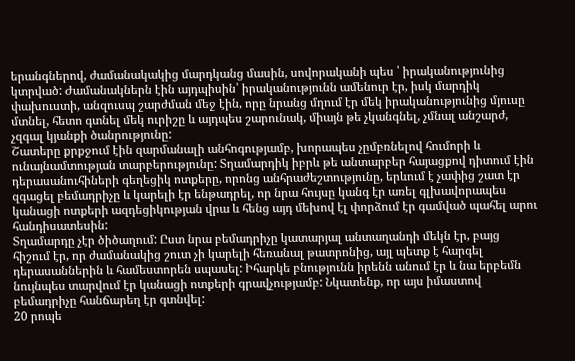երանգներով, ժամանակակից մարդկանց մասին, սովորականի պես ՝ իրականությունից կտրված: Ժամանակներն էին այդպիսին՝ իրականությունն ամենուր էր, իսկ մարդիկ փախուստի, անզուսպ շարժման մեջ էին, որը նրանց մղում էր մեկ իրականությունից մյուսը մտնել, հետո գտնել մեկ ուրիշը և այդպես շարունակ, միայն թե չկանգնել, չմնալ անշարժ, չզգալ կյանքի ծանրությունը:
Շատերը քրքջում էին զարմանալի անհոգությամբ, խորապես չըմբռնելով հումորի և ունայնամտության տարբերությունը: Տղամարդիկ իբրև թե անտարբեր հայացքով դիտում էին դերասանուհիների գեղեցիկ ոտքերը, որոնց անհրաժեշտությունը, երևում է չափից շատ էր զգացել բեմադրիչը և կարելի էր ենթադրել, որ նրա հույսը կանգ էր առել գլխավորապես կանացի ոտքերի ազդեցիկության վրա և հենց այդ մեխով էլ փորձում էր գամված պահել արու հանդիսատեսին:
Տղամարդը չէր ծիծաղում: Ըստ նրա բեմադրիչը կատարյալ անտաղանդի մեկն էր, բայց հիշում էր, որ ժամանակից շուտ չի կարելի հեռանալ թատրոնից, այլ պետք է հարգել դերասաններին և համեստորեն սպասել: Իհարկե բնությունն իրենն անում էր և նա երբեմն նույնպես տարվում էր կանացի ոտքերի գրավչությամբ: Նկատենք, որ այս իմաստով բեմադրիչը հանճարեղ էր գտնվել:
20 րոպե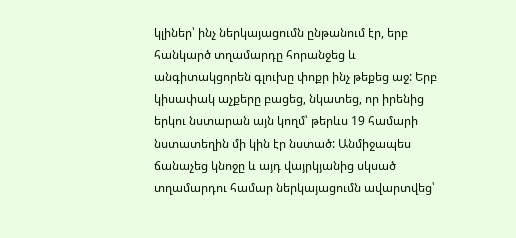կլիներ՝ ինչ ներկայացումն ընթանում էր, երբ հանկարծ տղամարդը հորանջեց և անգիտակցորեն գլուխը փոքր ինչ թեքեց աջ: Երբ կիսափակ աչքերը բացեց, նկատեց, որ իրենից երկու նստարան այն կողմ՝ թերևս 19 համարի նստատեղին մի կին էր նստած: Անմիջապես ճանաչեց կնոջը և այդ վայրկյանից սկսած տղամարդու համար ներկայացումն ավարտվեց՝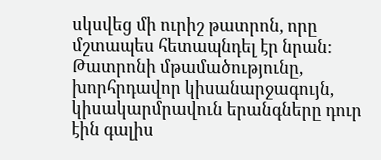սկսվեց մի ուրիշ թատրոն, որը մշտապես հետապնդել էր նրան:
Թատրոնի մթամածությունը, խորհրդավոր կիսանարջագույն, կիսակարմրավուն երանգները դուր էին գալիս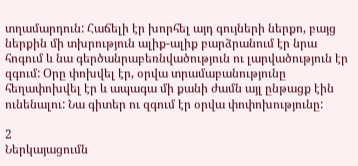տղամարդուն: Հաճելի էր խորհել այդ գույների ներքո, բայց ներքին մի տխրություն ալիք-ալիք բարձրանում էր նրա հոգում և նա գերծանրաբեռնվածություն ու լարվածություն էր զգում: Օրը փոխվել էր, օրվա տրամաբանությունը հեղափոխվել էր և ապագա մի քանի ժամն այլ ընթացք էին ունենալու: Նա գիտեր ու զգում էր օրվա փոփոխությունը:

2
Ներկայացումն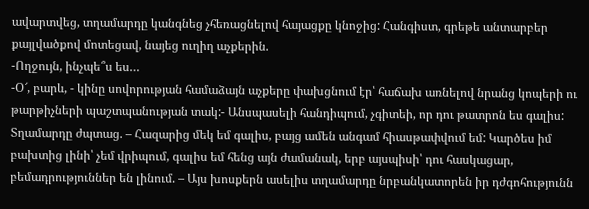ավարտվեց, տղամարդը կանգնեց չհեռացնելով հայացքը կնոջից: Հանգիստ, գրեթե անտարբեր քայլվածքով մոտեցավ, նայեց ուղիղ աչքերին.
-Ողջույն, ինչպե՞ս ես…
-Օ՜, բարև, - կինը սովորության համաձայն աչքերը փախցնում էր՝ հաճախ առնելով նրանց կոպերի ու թարթիչների պաշտպանության տակ:- Անսպասելի հանդիպում, չգիտեի, որ դու թատրոն ես գալիս:
Տղամարդը ժպտաց. – Հազարից մեկ եմ գալիս, բայց ամեն անգամ հիասթափվում եմ: Կարծես իմ բախտից լինի՝ չեմ վրիպում, գալիս եմ հենց այն ժամանակ, երբ այսպիսի՝ դու հասկացար, բեմադրություններ են լինում. – Այս խոսքերն ասելիս տղամարդը նրբանկատորեն իր դժգոհությունն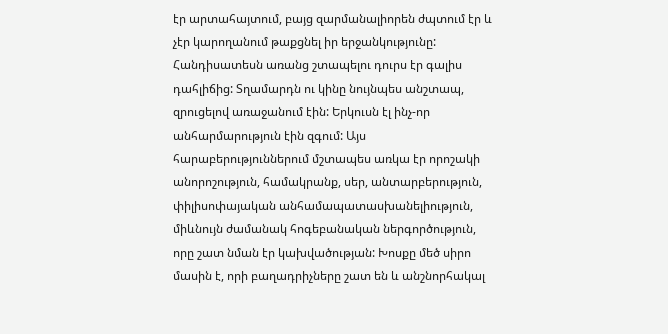էր արտահայտում, բայց զարմանալիորեն ժպտում էր և չէր կարողանում թաքցնել իր երջանկությունը:
Հանդիսատեսն առանց շտապելու դուրս էր գալիս դահլիճից: Տղամարդն ու կինը նույնպես անշտապ, զրուցելով առաջանում էին: Երկուսն էլ ինչ-որ անհարմարություն էին զգում: Այս հարաբերություններում մշտապես առկա էր որոշակի անորոշություն, համակրանք, սեր, անտարբերություն, փիլիսոփայական անհամապատասխանելիություն, միևնույն ժամանակ հոգեբանական ներգործություն, որը շատ նման էր կախվածության: Խոսքը մեծ սիրո մասին է, որի բաղադրիչները շատ են և անշնորհակալ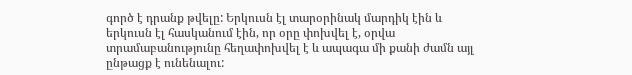գործ է դրանք թվելը: Երկուսն էլ տարօրինակ մարդիկ էին և երկուսն էլ հասկանում էին, որ օրը փոխվել է, օրվա տրամաբանությունը հեղափոխվել է և ապագա մի քանի ժամն այլ ընթացք է ունենալու: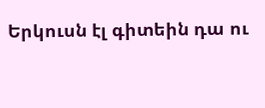Երկուսն էլ գիտեին դա ու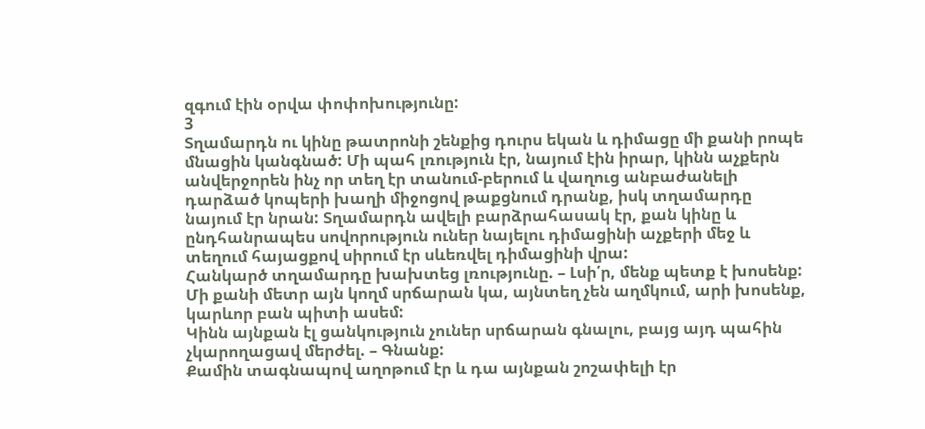զգում էին օրվա փոփոխությունը:
3
Տղամարդն ու կինը թատրոնի շենքից դուրս եկան և դիմացը մի քանի րոպե մնացին կանգնած: Մի պահ լռություն էր, նայում էին իրար, կինն աչքերն անվերջորեն ինչ որ տեղ էր տանում-բերում և վաղուց անբաժանելի դարձած կոպերի խաղի միջոցով թաքցնում դրանք, իսկ տղամարդը նայում էր նրան: Տղամարդն ավելի բարձրահասակ էր, քան կինը և ընդհանրապես սովորություն ուներ նայելու դիմացինի աչքերի մեջ և տեղում հայացքով սիրում էր սևեռվել դիմացինի վրա:
Հանկարծ տղամարդը խախտեց լռությունը. – Լսի՛ր, մենք պետք է խոսենք: Մի քանի մետր այն կողմ սրճարան կա, այնտեղ չեն աղմկում, արի խոսենք, կարևոր բան պիտի ասեմ:
Կինն այնքան էլ ցանկություն չուներ սրճարան գնալու, բայց այդ պահին չկարողացավ մերժել. – Գնանք:
Քամին տագնապով աղոթում էր և դա այնքան շոշափելի էր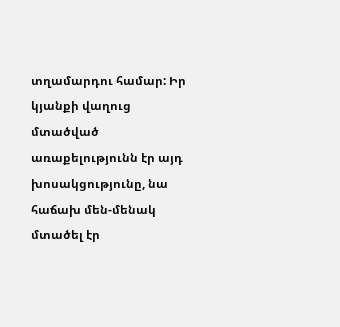տղամարդու համար: Իր կյանքի վաղուց մտածված առաքելությունն էր այդ խոսակցությունը, նա հաճախ մեն-մենակ մտածել էր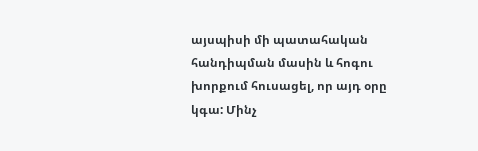այսպիսի մի պատահական հանդիպման մասին և հոգու խորքում հուսացել, որ այդ օրը կգա: Մինչ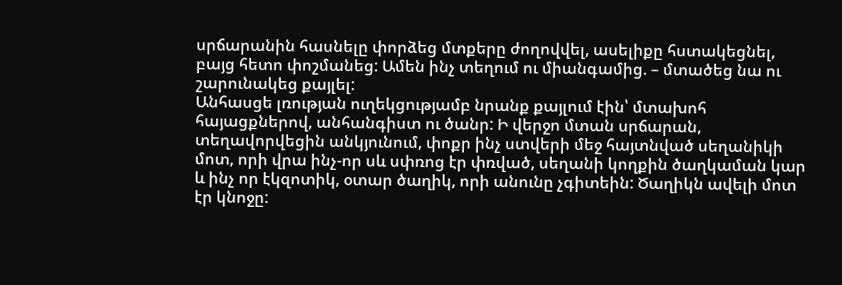սրճարանին հասնելը փորձեց մտքերը ժողովվել, ասելիքը հստակեցնել, բայց հետո փոշմանեց: Ամեն ինչ տեղում ու միանգամից. – մտածեց նա ու շարունակեց քայլել:
Անհասցե լռության ուղեկցությամբ նրանք քայլում էին՝ մտախոհ հայացքներով, անհանգիստ ու ծանր: Ի վերջո մտան սրճարան, տեղավորվեցին անկյունում, փոքր ինչ ստվերի մեջ հայտնված սեղանիկի մոտ, որի վրա ինչ-որ սև սփռոց էր փռված, սեղանի կողքին ծաղկաման կար և ինչ որ էկզոտիկ, օտար ծաղիկ, որի անունը չգիտեին: Ծաղիկն ավելի մոտ էր կնոջը: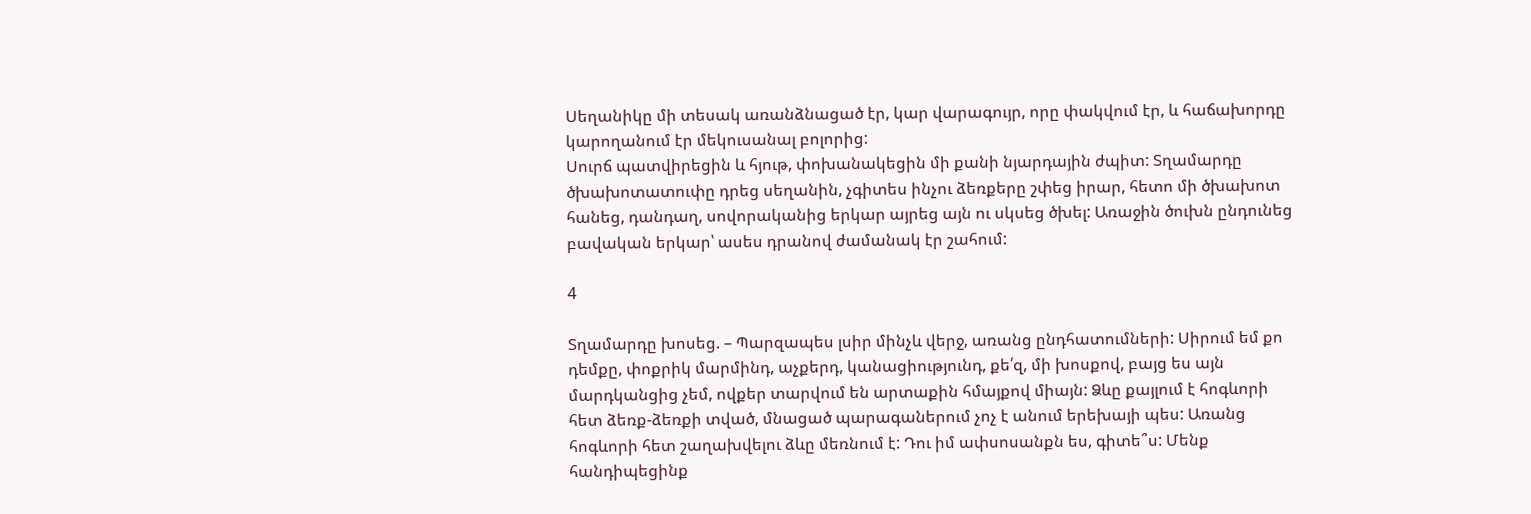Սեղանիկը մի տեսակ առանձնացած էր, կար վարագույր, որը փակվում էր, և հաճախորդը կարողանում էր մեկուսանալ բոլորից:
Սուրճ պատվիրեցին և հյութ, փոխանակեցին մի քանի նյարդային ժպիտ: Տղամարդը ծխախոտատուփը դրեց սեղանին, չգիտես ինչու ձեռքերը շփեց իրար, հետո մի ծխախոտ հանեց, դանդաղ, սովորականից երկար այրեց այն ու սկսեց ծխել: Առաջին ծուխն ընդունեց բավական երկար՝ ասես դրանով ժամանակ էր շահում:

4

Տղամարդը խոսեց. – Պարզապես լսիր մինչև վերջ, առանց ընդհատումների: Սիրում եմ քո դեմքը, փոքրիկ մարմինդ, աչքերդ, կանացիությունդ, քե՛զ, մի խոսքով, բայց ես այն մարդկանցից չեմ, ովքեր տարվում են արտաքին հմայքով միայն: Ձևը քայլում է հոգևորի հետ ձեռք-ձեռքի տված, մնացած պարագաներում չոչ է անում երեխայի պես: Առանց հոգևորի հետ շաղախվելու ձևը մեռնում է: Դու իմ ափսոսանքն ես, գիտե՞ս: Մենք հանդիպեցինք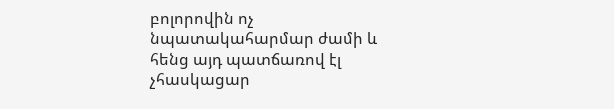բոլորովին ոչ նպատակահարմար ժամի և հենց այդ պատճառով էլ չհասկացար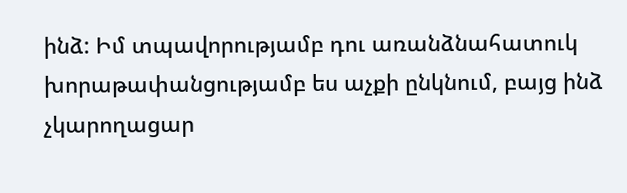ինձ: Իմ տպավորությամբ դու առանձնահատուկ խորաթափանցությամբ ես աչքի ընկնում, բայց ինձ չկարողացար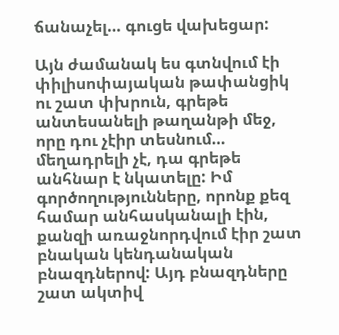ճանաչել… գուցե վախեցար:

Այն ժամանակ ես գտնվում էի փիլիսոփայական թափանցիկ ու շատ փխրուն, գրեթե անտեսանելի թաղանթի մեջ, որը դու չէիր տեսնում… մեղադրելի չէ, դա գրեթե անհնար է նկատելը: Իմ գործողությունները, որոնք քեզ համար անհասկանալի էին, քանզի առաջնորդվում էիր շատ բնական կենդանական բնազդներով: Այդ բնազդները շատ ակտիվ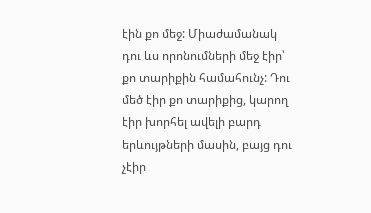էին քո մեջ: Միաժամանակ դու ևս որոնումների մեջ էիր՝ քո տարիքին համահունչ: Դու մեծ էիր քո տարիքից, կարող էիր խորհել ավելի բարդ երևույթների մասին, բայց դու չէիր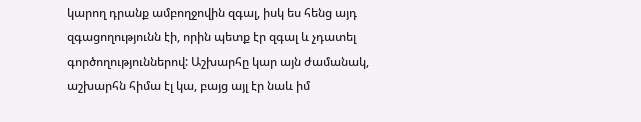կարող դրանք ամբողջովին զգալ, իսկ ես հենց այդ զգացողությունն էի, որին պետք էր զգալ և չդատել գործողություններով: Աշխարհը կար այն ժամանակ, աշխարհն հիմա էլ կա, բայց այլ էր նաև իմ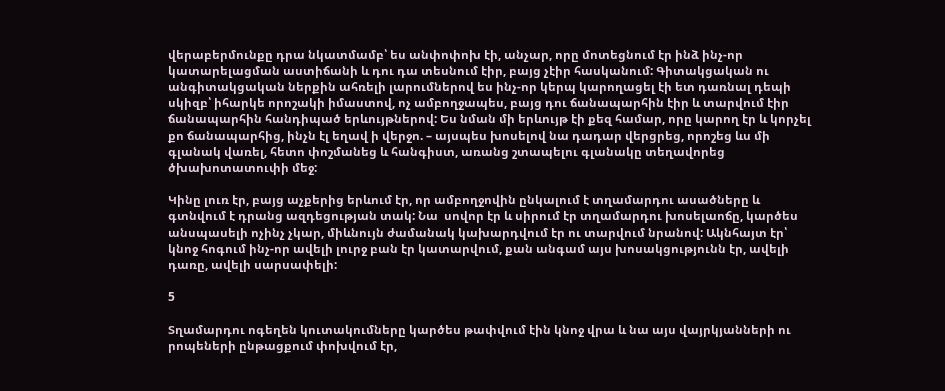վերաբերմունքը դրա նկատմամբ՝ ես անփոփոխ էի, անչար, որը մոտեցնում էր ինձ ինչ-որ կատարելացման աստիճանի և դու դա տեսնում էիր, բայց չէիր հասկանում: Գիտակցական ու անգիտակցական ներքին ահռելի լարումներով ես ինչ-որ կերպ կարողացել էի ետ դառնալ դեպի սկիզբ՝ իհարկե որոշակի իմաստով, ոչ ամբողջապես, բայց դու ճանապարհին էիր և տարվում էիր ճանապարհին հանդիպած երևույթներով: Ես նման մի երևույթ էի քեզ համար, որը կարող էր և կորչել քո ճանապարհից, ինչն էլ եղավ ի վերջո. – այսպես խոսելով նա դադար վերցրեց, որոշեց ևս մի գլանակ վառել, հետո փոշմանեց և հանգիստ, առանց շտապելու գլանակը տեղավորեց ծխախոտատուփի մեջ:

Կինը լուռ էր, բայց աչքերից երևում էր, որ ամբողջովին ընկալում է տղամարդու ասածները և գտնվում է դրանց ազդեցության տակ: Նա  սովոր էր և սիրում էր տղամարդու խոսելաոճը, կարծես անսպասելի ոչինչ չկար, միևնույն ժամանակ կախարդվում էր ու տարվում նրանով: Ակնհայտ էր՝ կնոջ հոգում ինչ-որ ավելի լուրջ բան էր կատարվում, քան անգամ այս խոսակցությունն էր, ավելի դառը, ավելի սարսափելի:

5

Տղամարդու ոգեղեն կուտակումները կարծես թափվում էին կնոջ վրա և նա այս վայրկյանների ու րոպեների ընթացքում փոխվում էր,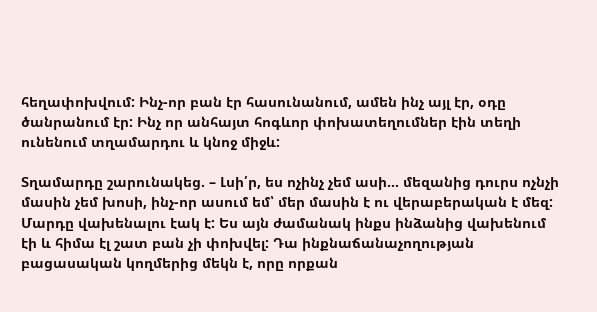հեղափոխվում: Ինչ-որ բան էր հասունանում, ամեն ինչ այլ էր, օդը ծանրանում էր: Ինչ որ անհայտ հոգևոր փոխատեղումներ էին տեղի ունենում տղամարդու և կնոջ միջև:

Տղամարդը շարունակեց. – Լսի՛ր, ես ոչինչ չեմ ասի… մեզանից դուրս ոչնչի մասին չեմ խոսի, ինչ-որ ասում եմ՝ մեր մասին է ու վերաբերական է մեզ: Մարդը վախենալու էակ է: Ես այն ժամանակ ինքս ինձանից վախենում էի և հիմա էլ շատ բան չի փոխվել: Դա ինքնաճանաչողության բացասական կողմերից մեկն է, որը որքան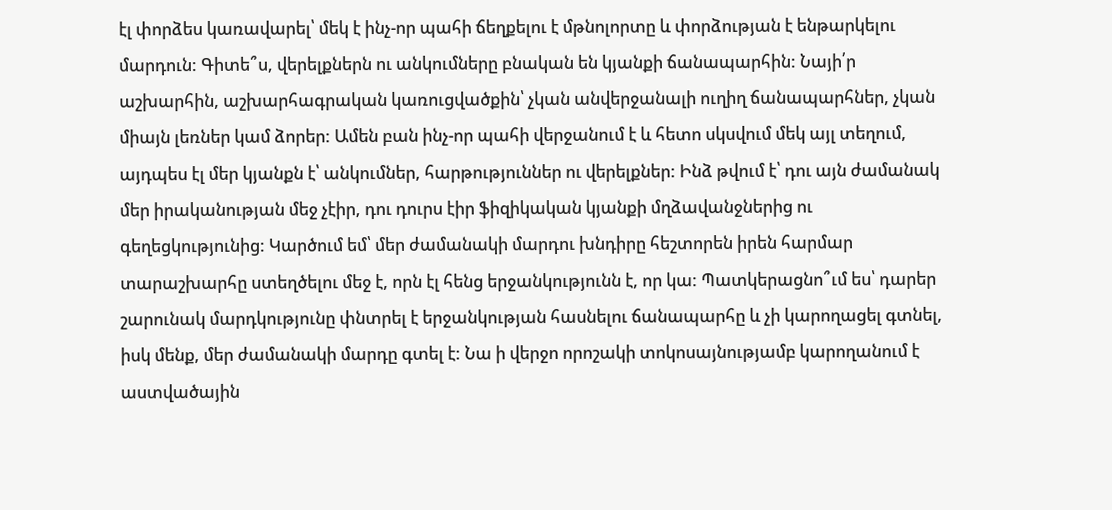էլ փորձես կառավարել՝ մեկ է ինչ-որ պահի ճեղքելու է մթնոլորտը և փորձության է ենթարկելու մարդուն: Գիտե՞ս, վերելքներն ու անկումները բնական են կյանքի ճանապարհին: Նայի՛ր աշխարհին, աշխարհագրական կառուցվածքին՝ չկան անվերջանալի ուղիղ ճանապարհներ, չկան միայն լեռներ կամ ձորեր: Ամեն բան ինչ-որ պահի վերջանում է և հետո սկսվում մեկ այլ տեղում, այդպես էլ մեր կյանքն է՝ անկումներ, հարթություններ ու վերելքներ: Ինձ թվում է՝ դու այն ժամանակ մեր իրականության մեջ չէիր, դու դուրս էիր ֆիզիկական կյանքի մղձավանջներից ու գեղեցկությունից: Կարծում եմ՝ մեր ժամանակի մարդու խնդիրը հեշտորեն իրեն հարմար տարաշխարհը ստեղծելու մեջ է, որն էլ հենց երջանկությունն է, որ կա: Պատկերացնո՞ւմ ես՝ դարեր շարունակ մարդկությունը փնտրել է երջանկության հասնելու ճանապարհը և չի կարողացել գտնել, իսկ մենք, մեր ժամանակի մարդը գտել է: Նա ի վերջո որոշակի տոկոսայնությամբ կարողանում է աստվածային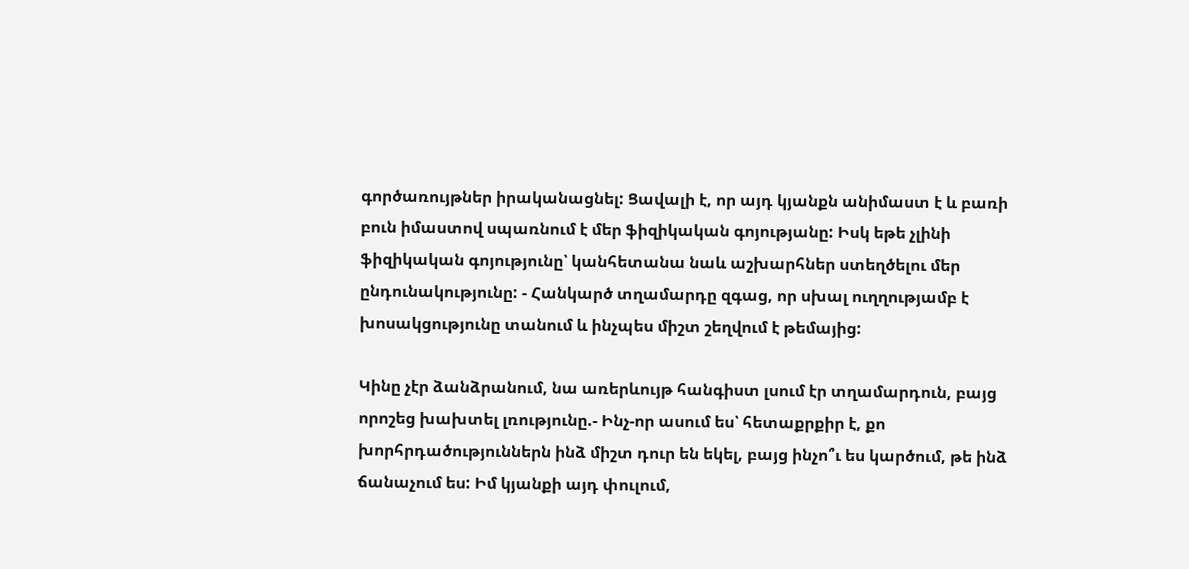գործառույթներ իրականացնել: Ցավալի է, որ այդ կյանքն անիմաստ է և բառի բուն իմաստով սպառնում է մեր ֆիզիկական գոյությանը: Իսկ եթե չլինի ֆիզիկական գոյությունը՝ կանհետանա նաև աշխարհներ ստեղծելու մեր ընդունակությունը: - Հանկարծ տղամարդը զգաց, որ սխալ ուղղությամբ է խոսակցությունը տանում և ինչպես միշտ շեղվում է թեմայից:

Կինը չէր ձանձրանում, նա առերևույթ հանգիստ լսում էր տղամարդուն, բայց որոշեց խախտել լռությունը.- Ինչ-որ ասում ես՝ հետաքրքիր է, քո խորհրդածություններն ինձ միշտ դուր են եկել, բայց ինչո՞ւ ես կարծում, թե ինձ ճանաչում ես: Իմ կյանքի այդ փուլում,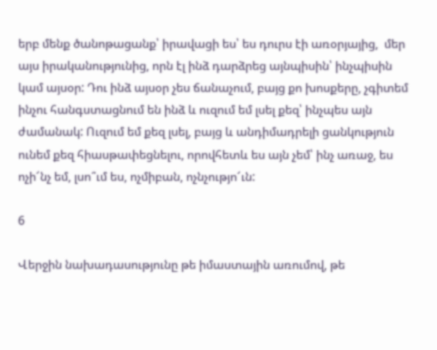երբ մենք ծանոթացանք՝ իրավացի ես՝ ես դուրս էի առօրյայից,  մեր այս իրականությունից, որն էլ ինձ դարձրեց այնպիսին՝ ինչպիսին կամ այսօր: Դու ինձ այսօր չես ճանաչում, բայց քո խոսքերը, չգիտեմ ինչու հանգստացնում են ինձ և ուզում եմ լսել քեզ՝ ինչպես այն ժամանակ: Ուզում եմ քեզ լսել, բայց և անդիմադրելի ցանկություն ունեմ քեզ հիասթափեցնելու, որովհետև ես այն չեմ՝ ինչ առաջ, ես ոչի՜նչ եմ, լսո՞ւմ ես, ոչմիբան, ոչնչությո՜ւն:

6

Վերջին նախադասությունը թե իմաստային առումով, թե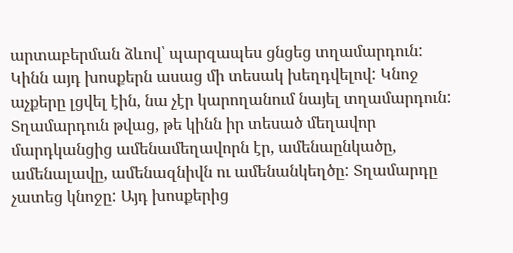արտաբերման ձևով՝ պարզապես ցնցեց տղամարդուն: Կինն այդ խոսքերն ասաց մի տեսակ խեղդվելով: Կնոջ աչքերը լցվել էին, նա չէր կարողանում նայել տղամարդուն: Տղամարդուն թվաց, թե կինն իր տեսած մեղավոր մարդկանցից ամենամեղավորն էր, ամենաընկածը, ամենալավը, ամենազնիվն ու ամենանկեղծը: Տղամարդը չատեց կնոջը: Այդ խոսքերից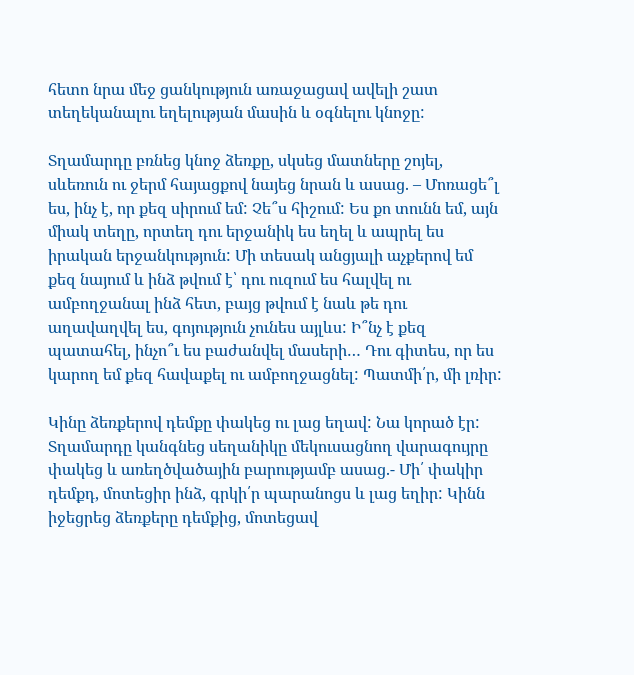հետո նրա մեջ ցանկություն առաջացավ ավելի շատ տեղեկանալու եղելության մասին և օգնելու կնոջը:

Տղամարդը բռնեց կնոջ ձեռքը, սկսեց մատները շոյել, սևեռուն ու ջերմ հայացքով նայեց նրան և ասաց. – Մոռացե՞լ ես, ինչ է, որ քեզ սիրում եմ: Չե՞ս հիշում: Ես քո տունն եմ, այն միակ տեղը, որտեղ դու երջանիկ ես եղել և ապրել ես իրական երջանկություն: Մի տեսակ անցյալի աչքերով եմ քեզ նայում և ինձ թվում է՝ դու ուզում ես հալվել ու ամբողջանալ ինձ հետ, բայց թվում է նաև թե դու աղավաղվել ես, գոյություն չունես այլևս: Ի՞նչ է քեզ պատահել, ինչո՞ւ ես բաժանվել մասերի… Դու գիտես, որ ես կարող եմ քեզ հավաքել ու ամբողջացնել: Պատմի՛ր, մի լռիր:

Կինը ձեռքերով դեմքը փակեց ու լաց եղավ: Նա կորած էր: Տղամարդը կանգնեց սեղանիկը մեկուսացնող վարագույրը փակեց և առեղծվածային բարությամբ ասաց.- Մի՛ փակիր դեմքդ, մոտեցիր ինձ, գրկի՛ր պարանոցս և լաց եղիր: Կինն իջեցրեց ձեռքերը դեմքից, մոտեցավ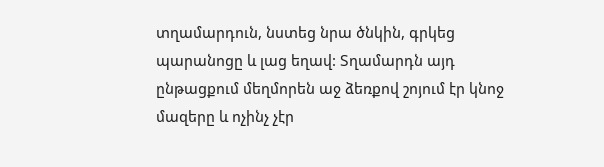տղամարդուն, նստեց նրա ծնկին, գրկեց պարանոցը և լաց եղավ: Տղամարդն այդ ընթացքում մեղմորեն աջ ձեռքով շոյում էր կնոջ մազերը և ոչինչ չէր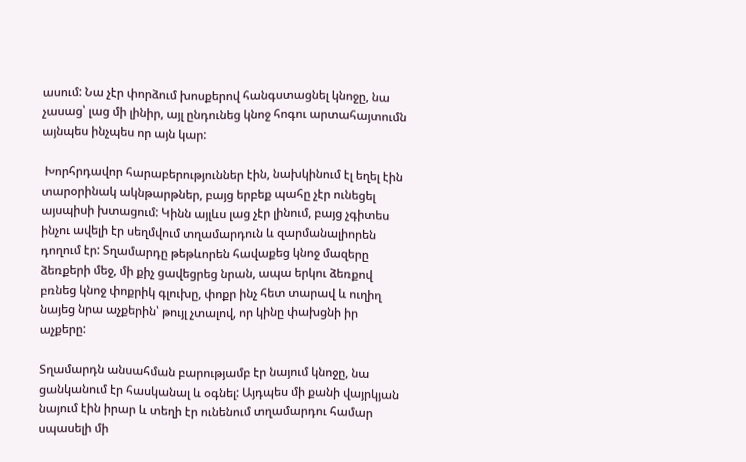ասում: Նա չէր փորձում խոսքերով հանգստացնել կնոջը, նա չասաց՝ լաց մի լինիր, այլ ընդունեց կնոջ հոգու արտահայտումն այնպես ինչպես որ այն կար:

 Խորհրդավոր հարաբերություններ էին, նախկինում էլ եղել էին տարօրինակ ակնթարթներ, բայց երբեք պահը չէր ունեցել այսպիսի խտացում: Կինն այլևս լաց չէր լինում, բայց չգիտես ինչու ավելի էր սեղմվում տղամարդուն և զարմանալիորեն դողում էր: Տղամարդը թեթևորեն հավաքեց կնոջ մազերը ձեռքերի մեջ, մի քիչ ցավեցրեց նրան, ապա երկու ձեռքով բռնեց կնոջ փոքրիկ գլուխը, փոքր ինչ հետ տարավ և ուղիղ նայեց նրա աչքերին՝ թույլ չտալով, որ կինը փախցնի իր աչքերը:

Տղամարդն անսահման բարությամբ էր նայում կնոջը, նա ցանկանում էր հասկանալ և օգնել: Այդպես մի քանի վայրկյան նայում էին իրար և տեղի էր ունենում տղամարդու համար սպասելի մի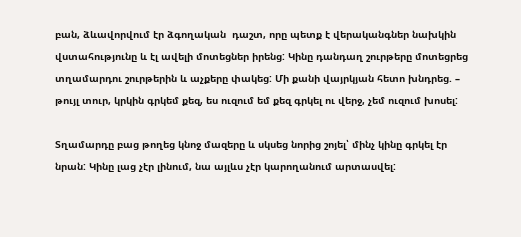բան, ձևավորվում էր ձգողական  դաշտ, որը պետք է վերականգներ նախկին վստահությունը և էլ ավելի մոտեցներ իրենց: Կինը դանդաղ շուրթերը մոտեցրեց տղամարդու շուրթերին և աչքերը փակեց: Մի քանի վայրկյան հետո խնդրեց. – թույլ տուր, կրկին գրկեմ քեզ, ես ուզում եմ քեզ գրկել ու վերջ, չեմ ուզում խոսել:

Տղամարդը բաց թողեց կնոջ մազերը և սկսեց նորից շոյել՝ մինչ կինը գրկել էր նրան: Կինը լաց չէր լինում, նա այլևս չէր կարողանում արտասվել: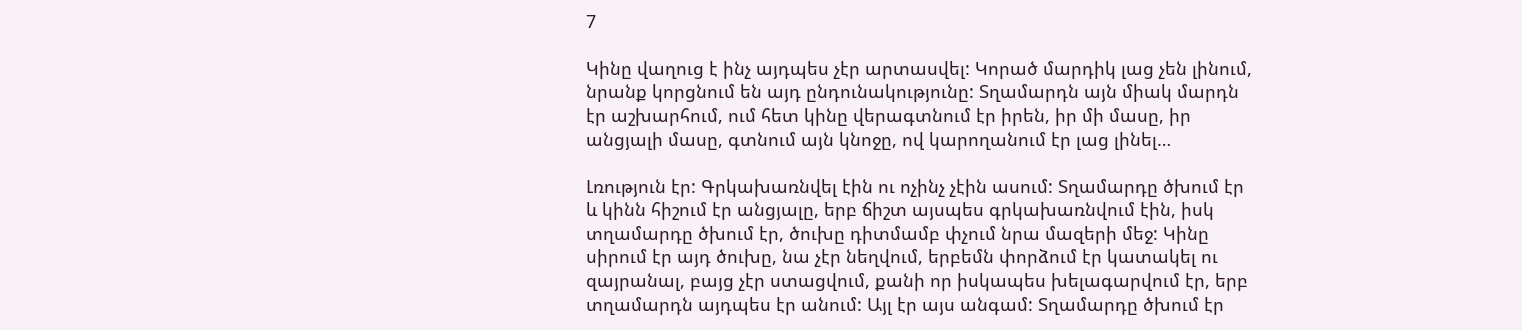7

Կինը վաղուց է ինչ այդպես չէր արտասվել: Կորած մարդիկ լաց չեն լինում, նրանք կորցնում են այդ ընդունակությունը: Տղամարդն այն միակ մարդն էր աշխարհում, ում հետ կինը վերագտնում էր իրեն, իր մի մասը, իր անցյալի մասը, գտնում այն կնոջը, ով կարողանում էր լաց լինել…

Լռություն էր: Գրկախառնվել էին ու ոչինչ չէին ասում: Տղամարդը ծխում էր և կինն հիշում էր անցյալը, երբ ճիշտ այսպես գրկախառնվում էին, իսկ տղամարդը ծխում էր, ծուխը դիտմամբ փչում նրա մազերի մեջ: Կինը սիրում էր այդ ծուխը, նա չէր նեղվում, երբեմն փորձում էր կատակել ու զայրանալ, բայց չէր ստացվում, քանի որ իսկապես խելագարվում էր, երբ տղամարդն այդպես էր անում: Այլ էր այս անգամ: Տղամարդը ծխում էր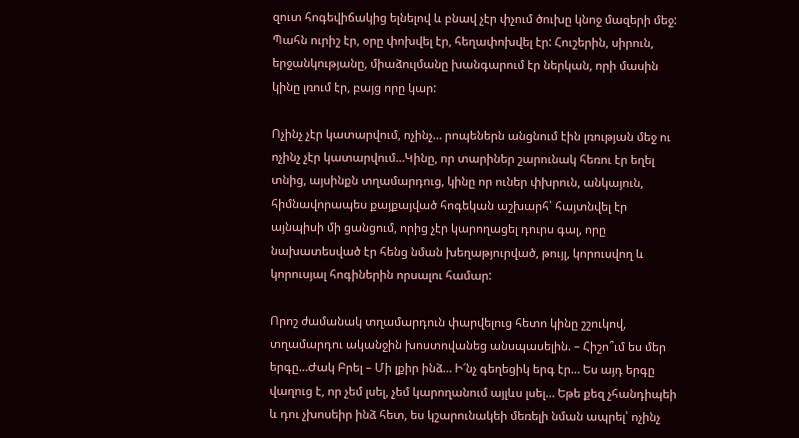զուտ հոգեվիճակից ելնելով և բնավ չէր փչում ծուխը կնոջ մազերի մեջ: Պահն ուրիշ էր, օրը փոխվել էր, հեղափոխվել էր: Հուշերին, սիրուն, երջանկությանը, միաձուլմանը խանգարում էր ներկան, որի մասին կինը լռում էր, բայց որը կար:

Ոչինչ չէր կատարվում, ոչինչ… րոպեներն անցնում էին լռության մեջ ու ոչինչ չէր կատարվում…Կինը, որ տարիներ շարունակ հեռու էր եղել տնից, այսինքն տղամարդուց, կինը որ ուներ փխրուն, անկայուն, հիմնավորապես քայքայված հոգեկան աշխարհ՝ հայտնվել էր այնպիսի մի ցանցում, որից չէր կարողացել դուրս գալ, որը նախատեսված էր հենց նման խեղաթյուրված, թույլ, կորուսվող և կորուսյալ հոգիներին որսալու համար:

Որոշ ժամանակ տղամարդուն փարվելուց հետո կինը շշուկով, տղամարդու ականջին խոստովանեց անսպասելին. – Հիշո՞ւմ ես մեր երգը…Ժակ Բրել – Մի լքիր ինձ… Ի՜նչ գեղեցիկ երգ էր… Ես այդ երգը վաղուց է, որ չեմ լսել, չեմ կարողանում այլևս լսել… Եթե քեզ չհանդիպեի և դու չխոսեիր ինձ հետ, ես կշարունակեի մեռելի նման ապրել՝ ոչինչ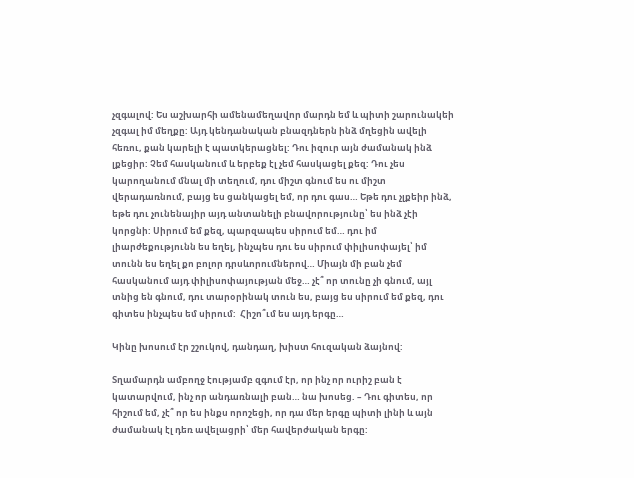չզգալով: Ես աշխարհի ամենամեղավոր մարդն եմ և պիտի շարունակեի չզգալ իմ մեղքը: Այդ կենդանական բնազդներն ինձ մղեցին ավելի հեռու, քան կարելի է պատկերացնել: Դու իզուր այն ժամանակ ինձ լքեցիր: Չեմ հասկանում և երբեք էլ չեմ հասկացել քեզ: Դու չես կարողանում մնալ մի տեղում, դու միշտ գնում ես ու միշտ վերադառնում, բայց ես ցանկացել եմ, որ դու գաս… Եթե դու չլքեիր ինձ, եթե դու չունենայիր այդ անտանելի բնավորությունը՝ ես ինձ չէի կորցնի: Սիրում եմ քեզ, պարզապես սիրում եմ… դու իմ լիարժեքությունն ես եղել, ինչպես դու ես սիրում փիլիսոփայել՝ իմ տունն ես եղել քո բոլոր դրսևորումներով… Միայն մի բան չեմ հասկանում այդ փիլիսոփայության մեջ… չէ՞ որ տունը չի գնում, այլ տնից են գնում, դու տարօրինակ տուն ես, բայց ես սիրում եմ քեզ, դու գիտես ինչպես եմ սիրում:  Հիշո՞ւմ ես այդ երգը…

Կինը խոսում էր շշուկով, դանդաղ, խիստ հուզական ձայնով:

Տղամարդն ամբողջ էությամբ զգում էր, որ ինչ որ ուրիշ բան է կատարվում, ինչ որ անդառնալի բան… նա խոսեց. – Դու գիտես, որ հիշում եմ, չէ՞ որ ես ինքս որոշեցի, որ դա մեր երգը պիտի լինի և այն ժամանակ էլ դեռ ավելացրի՝ մեր հավերժական երգը: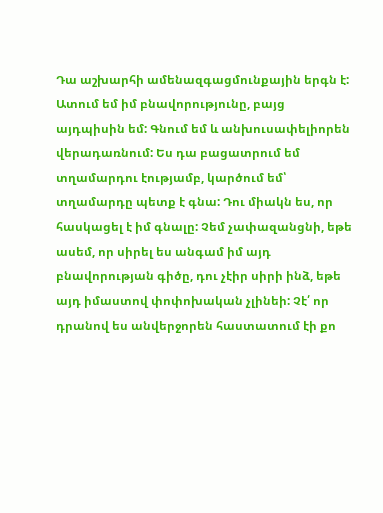Դա աշխարհի ամենազգացմունքային երգն է: Ատում եմ իմ բնավորությունը, բայց այդպիսին եմ: Գնում եմ և անխուսափելիորեն վերադառնում: Ես դա բացատրում եմ տղամարդու էությամբ, կարծում եմ՝ տղամարդը պետք է գնա: Դու միակն ես, որ հասկացել է իմ գնալը: Չեմ չափազանցնի, եթե ասեմ, որ սիրել ես անգամ իմ այդ բնավորության գիծը, դու չէիր սիրի ինձ, եթե այդ իմաստով փոփոխական չլինեի: Չէ՛ որ դրանով ես անվերջորեն հաստատում էի քո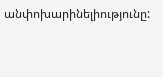անփոխարինելիությունը: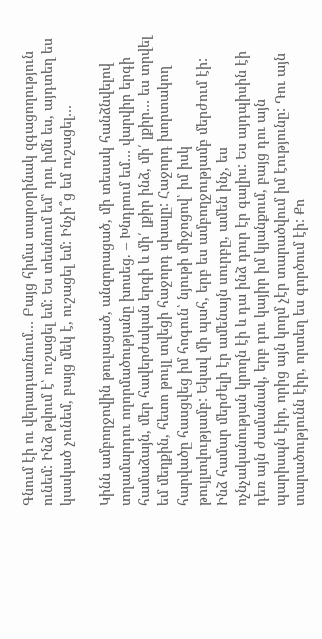Գնում էի ու վերադառնում… Բայց հիմա տարօրինակ զգացողություն ունեմ: Ինձ թվում է՝ ուշացել եմ: Ես տեսնում եմ՝ դու իմն ես, այդտեղ ես կասկած չունեմ, բայց մեկ է, ուշացել եմ: Ինչի՞ց եմ ուշացել…

Կինն ամբողջովին թուլացած, անզորացած, մի տեսակ հանձնվելով տղամարդու ողորմածությանը խոսեց. – Խնդրում եմ… վարվիր երգի համաձայն, մեր հավերժական երգի և մի՛ լքիր ինձ, մի՛ լքիր… ես տրվել եմ մեղքին, հետո թույլ տվեցի հաջորդ սխալը: Հաջորդ խորտակող հարվածը հասցվեց իմ հոգուն՝ նյութի միջոցով՝ իմ իսկ թույլտվությամբ: Եկավ մի պահ, երբ ես ամբողջությամբ մերժում էի: Ինձ համար մերժելի էր ամենայն սուրբը, ամեն ինչ, ես ոչնչականության կրողն էի և դա ինձ դուր էր գալիս: Ես այդպիսին էի դեռ այն ժամանակ, երբ դու կայիր իմ կյանքում, բայց դու այն պարիսպն էիր, որից այն կողմ չէր տարածվում իմ էությունը: Դու այն տարածությունն էիր, որտեղ ես գործում էի: Քո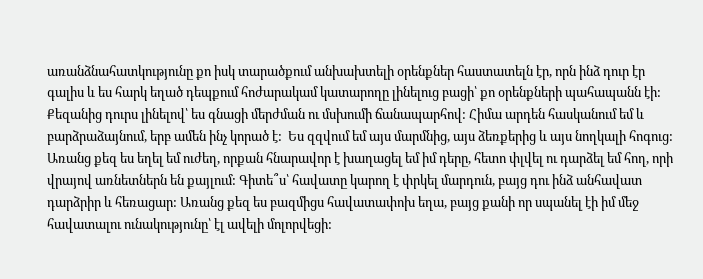առանձնահատկությունը քո իսկ տարածքում անխախտելի օրենքներ հաստատելն էր, որն ինձ դուր էր գալիս և ես հարկ եղած դեպքում հոժարակամ կատարողը լինելուց բացի՝ քո օրենքների պահապանն էի: Քեզանից դուրս լինելով՝ ես գնացի մերժման ու մսխումի ճանապարհով: Հիմա արդեն հասկանում եմ և բարձրաձայնում, երբ ամեն ինչ կորած է:  Ես զզվում եմ այս մարմնից, այս ձեռքերից և այս նողկալի հոգուց: Առանց քեզ ես եղել եմ ուժեղ, որքան հնարավոր է խաղացել եմ իմ դերը, հետո փլվել ու դարձել եմ հող, որի վրայով առնետներն են քայլում: Գիտե՞ս՝ հավատը կարող է փրկել մարդուն, բայց դու ինձ անհավատ դարձրիր և հեռացար: Առանց քեզ ես բազմիցս հավատափոխ եղա, բայց քանի որ սպանել էի իմ մեջ հավատալու ունակությունը՝ էլ ավելի մոլորվեցի: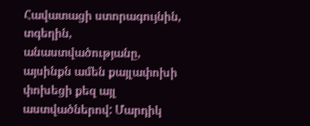Հավատացի ստորագույնին, տգեղին, անաստվածությանը, այսինքն ամեն քայլափոխի փոխեցի քեզ այլ աստվածներով: Մարդիկ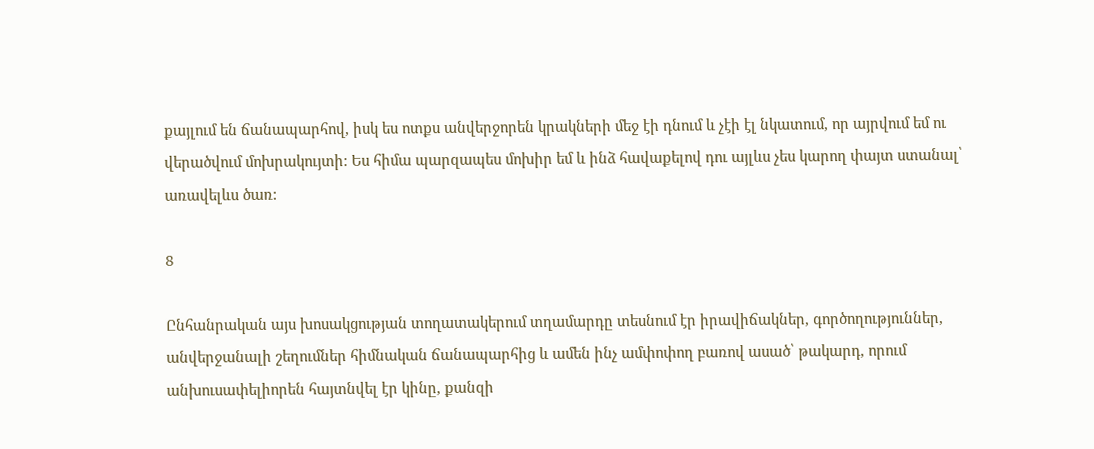քայլում են ճանապարհով, իսկ ես ոտքս անվերջորեն կրակների մեջ էի դնում և չէի էլ նկատում, որ այրվում եմ ու վերածվում մոխրակույտի: Ես հիմա պարզապես մոխիր եմ և ինձ հավաքելով դու այլևս չես կարող փայտ ստանալ՝ առավելևս ծառ:

8

Ընհանրական այս խոսակցության տողատակերում տղամարդը տեսնում էր իրավիճակներ, գործողություններ, անվերջանալի շեղումներ հիմնական ճանապարհից և ամեն ինչ ամփոփող բառով ասած՝ թակարդ, որում անխուսափելիորեն հայտնվել էր կինը, քանզի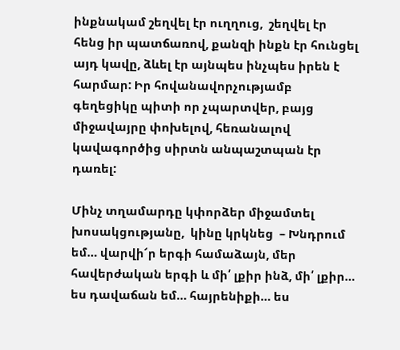ինքնակամ շեղվել էր ուղղուց,  շեղվել էր հենց իր պատճառով, քանզի ինքն էր հունցել այդ կավը, ձևել էր այնպես ինչպես իրեն է հարմար: Իր հովանավորչությամբ գեղեցիկը պիտի որ չպարտվեր, բայց միջավայրը փոխելով, հեռանալով կավագործից սիրտն անպաշտպան էր դառել:

Մինչ տղամարդը կփորձեր միջամտել խոսակցությանը,  կինը կրկնեց  – Խնդրում եմ… վարվի՜ր երգի համաձայն, մեր հավերժական երգի և մի՛ լքիր ինձ, մի՛ լքիր… ես դավաճան եմ… հայրենիքի… ես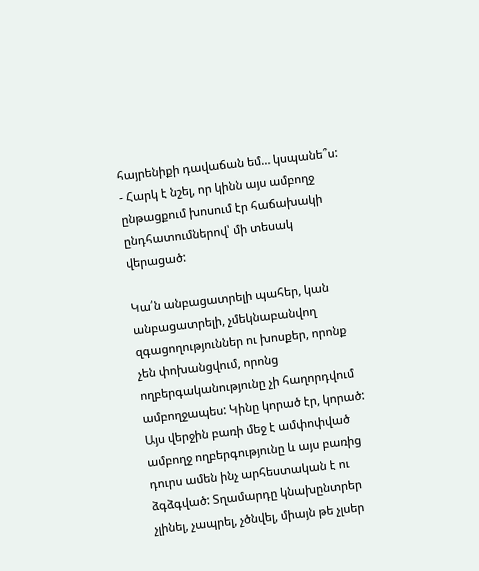հայրենիքի դավաճան եմ… կսպանե՞ս: - Հարկ է նշել, որ կինն այս ամբողջ ընթացքում խոսում էր հաճախակի ընդհատումներով՝ մի տեսակ վերացած:

Կա՛ն անբացատրելի պահեր, կան անբացատրելի, չմեկնաբանվող զգացողություններ ու խոսքեր, որոնք չեն փոխանցվում, որոնց ողբերգականությունը չի հաղորդվում ամբողջապես: Կինը կորած էր, կորած: Այս վերջին բառի մեջ է ամփոփված ամբողջ ողբերգությունը և այս բառից դուրս ամեն ինչ արհեստական է ու ձգձգված: Տղամարդը կնախընտրեր չլինել, չապրել, չծնվել, միայն թե չլսեր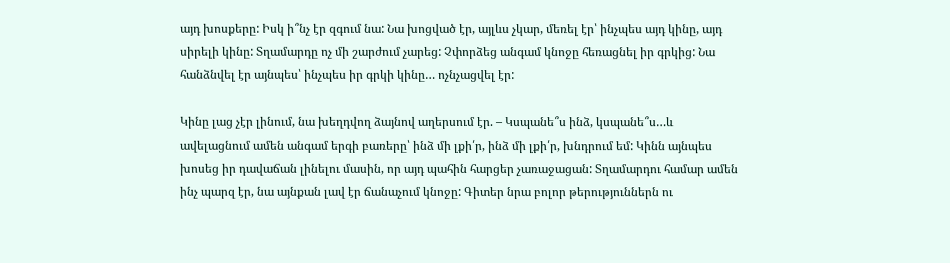այդ խոսքերը: Իսկ ի՞նչ էր զգում նա: Նա խոցված էր, այլևս չկար, մեռել էր՝ ինչպես այդ կինը, այդ սիրելի կինը: Տղամարդը ոչ մի շարժում չարեց: Չփորձեց անգամ կնոջը հեռացնել իր գրկից: Նա հանձնվել էր այնպես՝ ինչպես իր գրկի կինը… ոչնչացվել էր:

Կինը լաց չէր լինում, նա խեղդվող ձայնով աղերսում էր. – Կսպանե՞ս ինձ, կսպանե՞ս…և ավելացնում ամեն անգամ երգի բառերը՝ ինձ մի լքի՛ր, ինձ մի լքի՛ր, խնդրում եմ: Կինն այնպես խոսեց իր դավաճան լինելու մասին, որ այդ պահին հարցեր չառաջացան: Տղամարդու համար ամեն ինչ պարզ էր, նա այնքան լավ էր ճանաչում կնոջը: Գիտեր նրա բոլոր թերություններն ու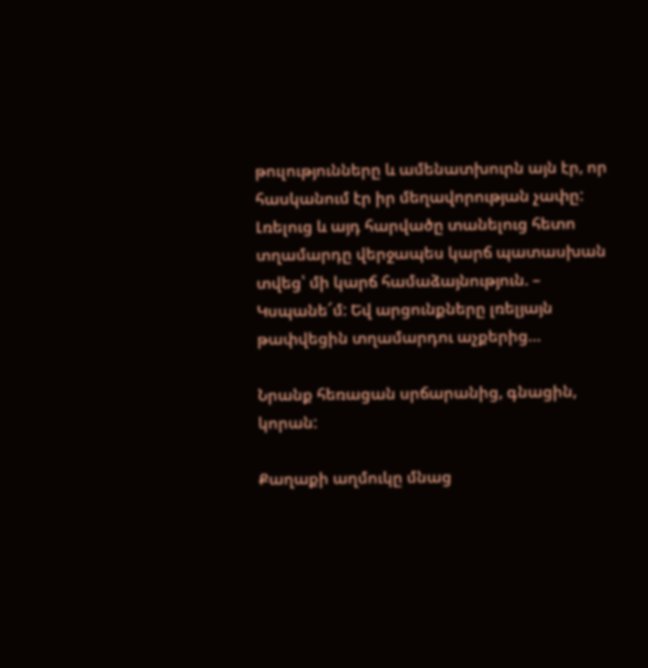թուլությունները և ամենատխուրն այն էր, որ հասկանում էր իր մեղավորության չափը: Լռելուց և այդ հարվածը տանելուց հետո տղամարդը վերջապես կարճ պատասխան տվեց՝ մի կարճ համաձայնություն. – Կսպանե՜մ: Եվ արցունքները լռելյայն թափվեցին տղամարդու աչքերից…

Նրանք հեռացան սրճարանից, գնացին, կորան:

Քաղաքի աղմուկը մնաց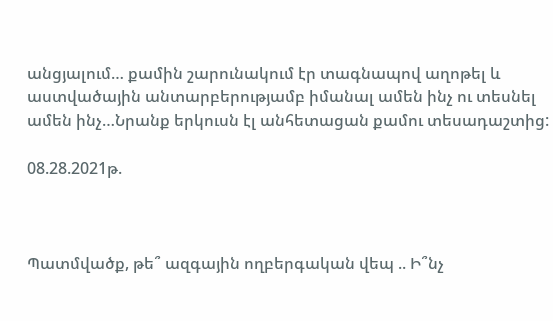անցյալում… քամին շարունակում էր տագնապով աղոթել և աստվածային անտարբերությամբ իմանալ ամեն ինչ ու տեսնել ամեն ինչ…Նրանք երկուսն էլ անհետացան քամու տեսադաշտից:

08.28.2021թ.



Պատմվածք, թե՞ ազգային ողբերգական վեպ .. Ի՞նչ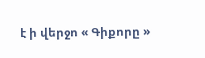է ի վերջո « Գիքորը »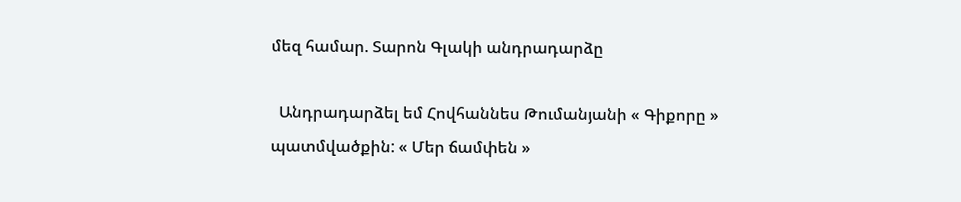մեզ համար. Տարոն Գլակի անդրադարձը

  Անդրադարձել եմ Հովհաննես Թումանյանի « Գիքորը » պատմվածքին: « Մեր ճամփեն »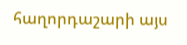հաղորդաշարի այս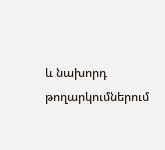և նախորդ թողարկումներում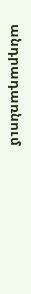անդրադառնում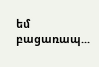եմ բացառապ...